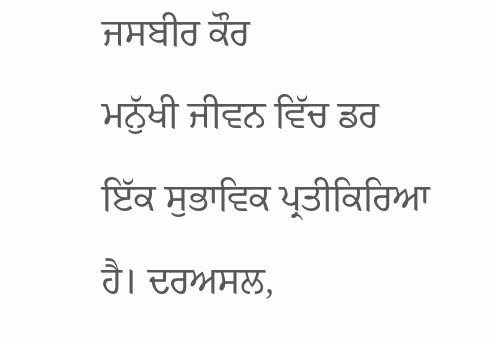ਜਸਬੀਰ ਕੌਰ
ਮਨੁੱਖੀ ਜੀਵਨ ਵਿੱਚ ਡਰ ਇੱਕ ਸੁਭਾਵਿਕ ਪ੍ਰਤੀਕਿਰਿਆ ਹੈ। ਦਰਅਸਲ,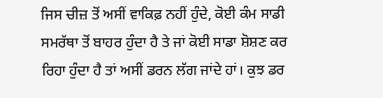ਜਿਸ ਚੀਜ਼ ਤੋਂ ਅਸੀਂ ਵਾਕਿਫ਼ ਨਹੀਂ ਹੁੰਦੇ, ਕੋਈ ਕੰਮ ਸਾਡੀ ਸਮਰੱਥਾ ਤੋਂ ਬਾਹਰ ਹੁੰਦਾ ਹੈ ਤੇ ਜਾਂ ਕੋਈ ਸਾਡਾ ਸ਼ੋਸ਼ਣ ਕਰ ਰਿਹਾ ਹੁੰਦਾ ਹੈ ਤਾਂ ਅਸੀਂ ਡਰਨ ਲੱਗ ਜਾਂਦੇ ਹਾਂ। ਕੁਝ ਡਰ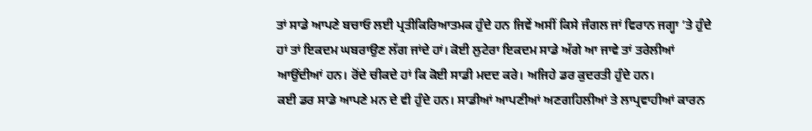ਤਾਂ ਸਾਡੇ ਆਪਣੇ ਬਚਾਓ ਲਈ ਪ੍ਰਤੀਕਿਰਿਆਤਮਕ ਹੁੰਦੇ ਹਨ ਜਿਵੇਂ ਅਸੀਂ ਕਿਸੇ ਜੰਗਲ ਜਾਂ ਵਿਰਾਨ ਜਗ੍ਹਾ ’ਤੇ ਹੁੰਦੇ ਹਾਂ ਤਾਂ ਇਕਦਮ ਘਬਰਾਉਣ ਲੱਗ ਜਾਂਦੇ ਹਾਂ। ਕੋਈ ਲੁਟੇਰਾ ਇਕਦਮ ਸਾਡੇ ਅੱਗੇ ਆ ਜਾਵੇ ਤਾਂ ਤਰੇਲੀਆਂ ਆਉਂਦੀਆਂ ਹਨ। ਰੋਂਦੇ ਚੀਕਦੇ ਹਾਂ ਕਿ ਕੋਈ ਸਾਡੀ ਮਦਦ ਕਰੇ। ਅਜਿਹੇ ਡਰ ਕੁਦਰਤੀ ਹੁੰਦੇ ਹਨ।
ਕਈ ਡਰ ਸਾਡੇ ਆਪਣੇ ਮਨ ਦੇ ਵੀ ਹੁੰਦੇ ਹਨ। ਸਾਡੀਆਂ ਆਪਣੀਆਂ ਅਣਗਹਿਲੀਆਂ ਤੇ ਲਾਪ੍ਰਵਾਹੀਆਂ ਕਾਰਨ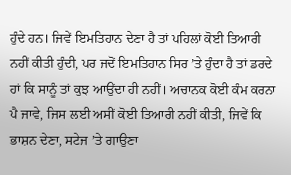ਹੁੰਦੇ ਹਨ। ਜਿਵੇਂ ਇਮਤਿਹਾਨ ਦੇਣਾ ਹੈ ਤਾਂ ਪਹਿਲਾਂ ਕੋਈ ਤਿਆਰੀ ਨਹੀਂ ਕੀਤੀ ਹੁੰਦੀ, ਪਰ ਜਦੋਂ ਇਮਤਿਹਾਨ ਸਿਰ ’ਤੇ ਹੁੰਦਾ ਹੈ ਤਾਂ ਡਰਦੇ ਹਾਂ ਕਿ ਸਾਨੂੰ ਤਾਂ ਕੁਝ ਆਉਂਦਾ ਹੀ ਨਹੀਂ। ਅਚਾਨਕ ਕੋਈ ਕੰਮ ਕਰਨਾ ਪੈ ਜਾਵੇ, ਜਿਸ ਲਈ ਅਸੀਂ ਕੋਈ ਤਿਆਰੀ ਨਹੀਂ ਕੀਤੀ, ਜਿਵੇਂ ਕਿ ਭਾਸ਼ਨ ਦੇਣਾ, ਸਟੇਜ ’ਤੇ ਗਾਉਣਾ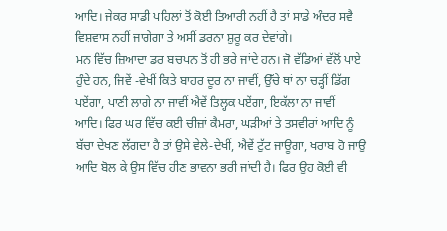ਆਦਿ। ਜੇਕਰ ਸਾਡੀ ਪਹਿਲਾਂ ਤੋਂ ਕੋਈ ਤਿਆਰੀ ਨਹੀਂ ਹੈ ਤਾਂ ਸਾਡੇ ਅੰਦਰ ਸਵੈ ਵਿਸ਼ਵਾਸ ਨਹੀਂ ਜਾਗੇਗਾ ਤੇ ਅਸੀਂ ਡਰਨਾ ਸ਼ੁਰੂ ਕਰ ਦੇਵਾਂਗੇ।
ਮਨ ਵਿੱਚ ਜ਼ਿਆਦਾ ਡਰ ਬਚਪਨ ਤੋਂ ਹੀ ਭਰੇ ਜਾਂਦੇ ਹਨ। ਜੋ ਵੱਡਿਆਂ ਵੱਲੋਂ ਪਾਏ ਹੁੰਦੇ ਹਨ, ਜਿਵੇਂ -ਵੇਖੀਂ ਕਿਤੇ ਬਾਹਰ ਦੂਰ ਨਾ ਜਾਵੀਂ, ਉੱਚੇ ਥਾਂ ਨਾ ਚੜ੍ਹੀਂ ਡਿੱਗ ਪਏਂਗਾ, ਪਾਣੀ ਲਾਗੇ ਨਾ ਜਾਵੀਂ ਐਵੇਂ ਤਿਲ੍ਹਕ ਪਏਂਗਾ, ਇਕੱਲਾ ਨਾ ਜਾਵੀਂ ਆਦਿ। ਫਿਰ ਘਰ ਵਿੱਚ ਕਈ ਚੀਜ਼ਾਂ ਕੈਮਰਾ, ਘੜੀਆਂ ਤੇ ਤਸਵੀਰਾਂ ਆਦਿ ਨੂੰ ਬੱਚਾ ਦੇਖਣ ਲੱਗਦਾ ਹੈ ਤਾਂ ਉਸੇ ਵੇਲੇ-ਦੇਖੀਂ, ਐਵੇਂ ਟੁੱਟ ਜਾਊਗਾ, ਖਰਾਬ ਹੋ ਜਾਉ ਆਦਿ ਬੋਲ ਕੇ ਉਸ ਵਿੱਚ ਹੀਣ ਭਾਵਨਾ ਭਰੀ ਜਾਂਦੀ ਹੈ। ਫਿਰ ਉਹ ਕੋਈ ਵੀ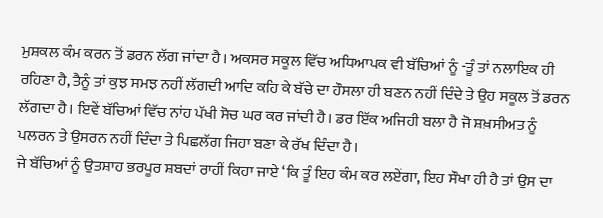ਮੁਸ਼ਕਲ ਕੰਮ ਕਰਨ ਤੋਂ ਡਰਨ ਲੱਗ ਜਾਂਦਾ ਹੈ। ਅਕਸਰ ਸਕੂਲ ਵਿੱਚ ਅਧਿਆਪਕ ਵੀ ਬੱਚਿਆਂ ਨੂੰ -ਤੂੰ ਤਾਂ ਨਲਾਇਕ ਹੀ ਰਹਿਣਾ ਹੈ, ਤੈਨੂੰ ਤਾਂ ਕੁਝ ਸਮਝ ਨਹੀਂ ਲੱਗਦੀ ਆਦਿ ਕਹਿ ਕੇ ਬੱਚੇ ਦਾ ਹੌਸਲਾ ਹੀ ਬਣਨ ਨਹੀਂ ਦਿੰਦੇ ਤੇ ਉਹ ਸਕੂਲ ਤੋਂ ਡਰਨ ਲੱਗਦਾ ਹੈ। ਇਵੇਂ ਬੱਚਿਆਂ ਵਿੱਚ ਨਾਂਹ ਪੱਖੀ ਸੋਚ ਘਰ ਕਰ ਜਾਂਦੀ ਹੈ। ਡਰ ਇੱਕ ਅਜਿਹੀ ਬਲਾ ਹੈ ਜੋ ਸ਼ਖ਼ਸੀਅਤ ਨੂੰ ਪਲਰਨ ਤੇ ਉਸਰਨ ਨਹੀਂ ਦਿੰਦਾ ਤੇ ਪਿਛਲੱਗ ਜਿਹਾ ਬਣਾ ਕੇ ਰੱਖ ਦਿੰਦਾ ਹੈ।
ਜੇ ਬੱਚਿਆਂ ਨੂੰ ਉਤਸ਼ਾਹ ਭਰਪੂਰ ਸ਼ਬਦਾਂ ਰਾਹੀਂ ਕਿਹਾ ਜਾਏ ‘ਕਿ ਤੂੰ ਇਹ ਕੰਮ ਕਰ ਲਏਂਗਾ, ਇਹ ਸੌਖਾ ਹੀ ਹੈ ਤਾਂ ਉਸ ਦਾ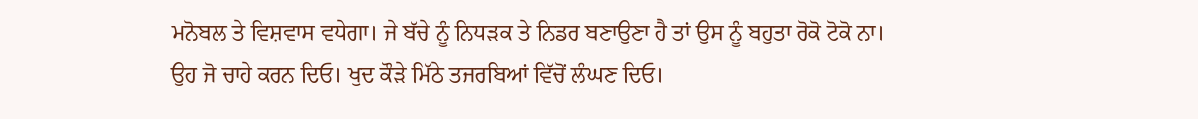ਮਨੋਬਲ ਤੇ ਵਿਸ਼ਵਾਸ ਵਧੇਗਾ। ਜੇ ਬੱਚੇ ਨੂੰ ਨਿਧੜਕ ਤੇ ਨਿਡਰ ਬਣਾਉਣਾ ਹੈ ਤਾਂ ਉਸ ਨੂੰ ਬਹੁਤਾ ਰੋਕੋ ਟੋਕੋ ਨਾ। ਉਹ ਜੋ ਚਾਹੇ ਕਰਨ ਦਿਓ। ਖੁਦ ਕੌੜੇ ਮਿੱਠੇ ਤਜਰਬਿਆਂ ਵਿੱਚੋਂ ਲੰਘਣ ਦਿਓ।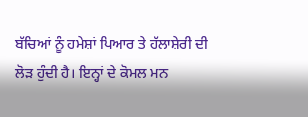ਬੱਚਿਆਂ ਨੂੰ ਹਮੇਸ਼ਾਂ ਪਿਆਰ ਤੇ ਹੱਲਾਸ਼ੇਰੀ ਦੀ ਲੋੜ ਹੁੰਦੀ ਹੈ। ਇਨ੍ਹਾਂ ਦੇ ਕੋਮਲ ਮਨ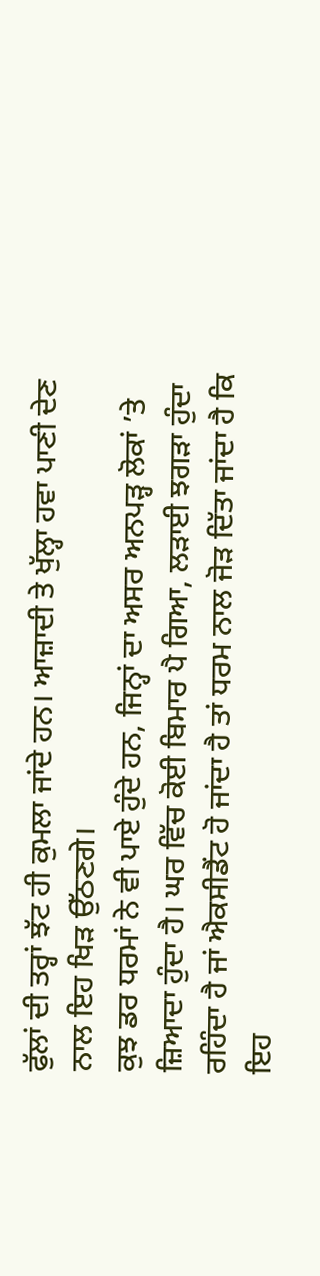ਫੁੱਲਾਂ ਦੀ ਤਰ੍ਹਾਂ ਝੱਟ ਹੀ ਕੁਮਲਾ ਜਾਂਦੇ ਹਨ। ਆਜ਼ਾਦੀ ਤੇ ਖੁੱਲ੍ਹਾ ਹਵਾ ਪਾਣੀ ਦੇਣ ਨਾਲ ਇਹ ਖਿੜ ਉੱਠਣਗੇ।
ਕੁਝ ਡਰ ਧਰਮਾਂ ਨੇ ਵੀ ਪਾਏ ਹੁੰਦੇ ਹਨ, ਜਿਨ੍ਹਾਂ ਦਾ ਅਸਰ ਅਨਪੜ੍ਹ ਲੋਕਾਂ ’ਤੇ ਜ਼ਿਆਦਾ ਹੁੰਦਾ ਹੈ। ਘਰ ਵਿੱਚ ਕੋਈ ਬਿਮਾਰ ਪੈ ਗਿਆ, ਲੜਾਈ ਝਗੜਾ ਹੁੰਦਾ ਰਹਿੰਦਾ ਹੈ ਜਾਂ ਐਕਸੀਡੈਂਟ ਹੋ ਜਾਂਦਾ ਹੈ ਤਾਂ ਧਰਮ ਨਾਲ ਜੋੜ ਦਿੱਤਾ ਜਾਂਦਾ ਹੈ ਕਿ ਇਹ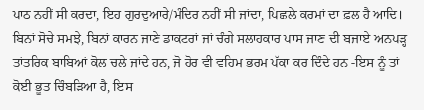ਪਾਠ ਨਹੀਂ ਸੀ ਕਰਦਾ, ਇਹ ਗੁਰਦੁਆਰੇ/ਮੰਦਿਰ ਨਹੀਂ ਸੀ ਜਾਂਦਾ, ਪਿਛਲੇ ਕਰਮਾਂ ਦਾ ਫ਼ਲ ਹੈ ਆਦਿ। ਬਿਨਾਂ ਸੋਚੇ ਸਮਝੇ, ਬਿਨਾਂ ਕਾਰਨ ਜਾਣੇ ਡਾਕਟਰਾਂ ਜਾਂ ਚੰਗੇ ਸਲਾਹਕਾਰ ਪਾਸ ਜਾਣ ਦੀ ਬਜਾਏ ਅਨਪੜ੍ਹ ਤਾਂਤਰਿਕ ਬਾਬਿਆਂ ਕੋਲ ਚਲੇ ਜਾਂਦੇ ਹਨ, ਜੋ ਹੋਰ ਵੀ ਵਹਿਮ ਭਰਮ ਪੱਕਾ ਕਰ ਦਿੰਦੇ ਹਨ -ਇਸ ਨੂੰ ਤਾਂ ਕੋਈ ਭੂਤ ਚਿੰਬੜਿਆ ਹੈ, ਇਸ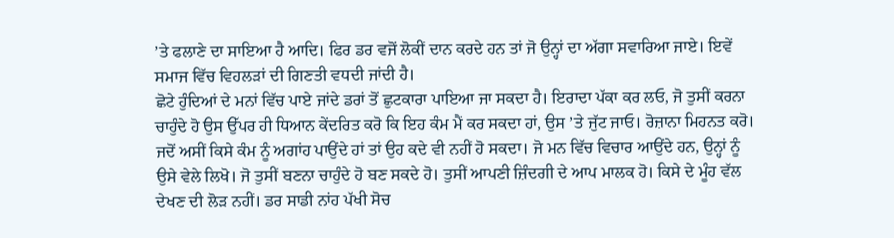’ਤੇ ਫਲਾਣੇ ਦਾ ਸਾਇਆ ਹੈ ਆਦਿ। ਫਿਰ ਡਰ ਵਜੋਂ ਲੋਕੀਂ ਦਾਨ ਕਰਦੇ ਹਨ ਤਾਂ ਜੋ ਉਨ੍ਹਾਂ ਦਾ ਅੱਗਾ ਸਵਾਰਿਆ ਜਾਏ। ਇਵੇਂ ਸਮਾਜ ਵਿੱਚ ਵਿਹਲੜਾਂ ਦੀ ਗਿਣਤੀ ਵਧਦੀ ਜਾਂਦੀ ਹੈ।
ਛੋਟੇ ਹੁੰਦਿਆਂ ਦੇ ਮਨਾਂ ਵਿੱਚ ਪਾਏ ਜਾਂਦੇ ਡਰਾਂ ਤੋਂ ਛੁਟਕਾਰਾ ਪਾਇਆ ਜਾ ਸਕਦਾ ਹੈ। ਇਰਾਦਾ ਪੱਕਾ ਕਰ ਲਓ, ਜੋ ਤੁਸੀਂ ਕਰਨਾ ਚਾਹੁੰਦੇ ਹੋ ਉਸ ਉੱਪਰ ਹੀ ਧਿਆਨ ਕੇਂਦਰਿਤ ਕਰੋ ਕਿ ਇਹ ਕੰਮ ਮੈਂ ਕਰ ਸਕਦਾ ਹਾਂ, ਉਸ ’ਤੇ ਜੁੱਟ ਜਾਓ। ਰੋਜ਼ਾਨਾ ਮਿਹਨਤ ਕਰੋ। ਜਦੋਂ ਅਸੀਂ ਕਿਸੇ ਕੰਮ ਨੂੰ ਅਗਾਂਹ ਪਾਉਂਦੇ ਹਾਂ ਤਾਂ ਉਹ ਕਦੇ ਵੀ ਨਹੀਂ ਹੋ ਸਕਦਾ। ਜੋ ਮਨ ਵਿੱਚ ਵਿਚਾਰ ਆਉਂਦੇ ਹਨ, ਉਨ੍ਹਾਂ ਨੂੰ ਉਸੇ ਵੇਲੇ ਲਿਖੋ। ਜੋ ਤੁਸੀਂ ਬਣਨਾ ਚਾਹੁੰਦੇ ਹੋ ਬਣ ਸਕਦੇ ਹੋ। ਤੁਸੀਂ ਆਪਣੀ ਜ਼ਿੰਦਗੀ ਦੇ ਆਪ ਮਾਲਕ ਹੋ। ਕਿਸੇ ਦੇ ਮੂੰਹ ਵੱਲ ਦੇਖਣ ਦੀ ਲੋੜ ਨਹੀਂ। ਡਰ ਸਾਡੀ ਨਾਂਹ ਪੱਖੀ ਸੋਚ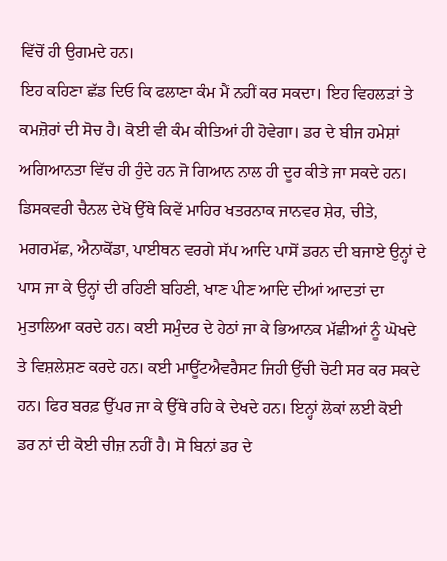ਵਿੱਚੋਂ ਹੀ ਉਗਮਦੇ ਹਨ।
ਇਹ ਕਹਿਣਾ ਛੱਡ ਦਿਓ ਕਿ ਫਲਾਣਾ ਕੰਮ ਮੈਂ ਨਹੀਂ ਕਰ ਸਕਦਾ। ਇਹ ਵਿਹਲੜਾਂ ਤੇ ਕਮਜ਼ੋਰਾਂ ਦੀ ਸੋਚ ਹੈ। ਕੋਈ ਵੀ ਕੰਮ ਕੀਤਿਆਂ ਹੀ ਹੋਵੇਗਾ। ਡਰ ਦੇ ਬੀਜ ਹਮੇਸ਼ਾਂ ਅਗਿਆਨਤਾ ਵਿੱਚ ਹੀ ਹੁੰਦੇ ਹਨ ਜੋ ਗਿਆਨ ਨਾਲ ਹੀ ਦੂਰ ਕੀਤੇ ਜਾ ਸਕਦੇ ਹਨ। ਡਿਸਕਵਰੀ ਚੈਨਲ ਦੇਖੋ ਉੱਥੇ ਕਿਵੇਂ ਮਾਹਿਰ ਖਤਰਨਾਕ ਜਾਨਵਰ ਸ਼ੇਰ, ਚੀਤੇ, ਮਗਰਮੱਛ, ਐਨਾਕੋਂਡਾ, ਪਾਈਥਨ ਵਰਗੇ ਸੱਪ ਆਦਿ ਪਾਸੋਂ ਡਰਨ ਦੀ ਬਜਾਏ ਉਨ੍ਹਾਂ ਦੇ ਪਾਸ ਜਾ ਕੇ ਉਨ੍ਹਾਂ ਦੀ ਰਹਿਣੀ ਬਹਿਣੀ, ਖਾਣ ਪੀਣ ਆਦਿ ਦੀਆਂ ਆਦਤਾਂ ਦਾ ਮੁਤਾਲਿਆ ਕਰਦੇ ਹਨ। ਕਈ ਸਮੁੰਦਰ ਦੇ ਹੇਠਾਂ ਜਾ ਕੇ ਭਿਆਨਕ ਮੱਛੀਆਂ ਨੂੰ ਘੋਖਦੇ ਤੇ ਵਿਸ਼ਲੇਸ਼ਣ ਕਰਦੇ ਹਨ। ਕਈ ਮਾਊਂਟਐਵਰੈਸਟ ਜਿਹੀ ਉੱਚੀ ਚੋਟੀ ਸਰ ਕਰ ਸਕਦੇ ਹਨ। ਫਿਰ ਬਰਫ਼ ਉੱਪਰ ਜਾ ਕੇ ਉੱਥੇ ਰਹਿ ਕੇ ਦੇਖਦੇ ਹਨ। ਇਨ੍ਹਾਂ ਲੋਕਾਂ ਲਈ ਕੋਈ ਡਰ ਨਾਂ ਦੀ ਕੋਈ ਚੀਜ਼ ਨਹੀਂ ਹੈ। ਸੋ ਬਿਨਾਂ ਡਰ ਦੇ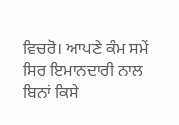ਵਿਚਰੋ। ਆਪਣੇ ਕੰਮ ਸਮੇਂ ਸਿਰ ਇਮਾਨਦਾਰੀ ਨਾਲ ਬਿਨਾਂ ਕਿਸੇ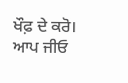ਖੌਫ਼ ਦੇ ਕਰੋ। ਆਪ ਜੀਓ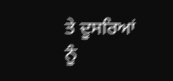ਤੇ ਦੂਸਰਿਆਂ ਨੂੰ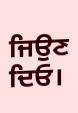ਜਿਉਣ ਦਿਓ।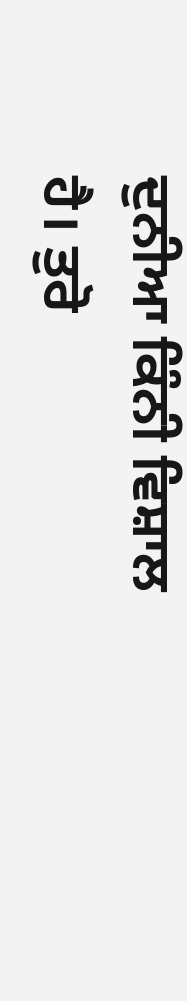ਦੁਨੀਆ ਕਿੰਨੀ ਵਿਸ਼ਾਲ ਹੈ। ਤੁਰੋ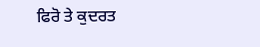ਫਿਰੋ ਤੇ ਕੁਦਰਤ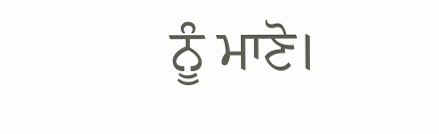ਨੂੰ ਮਾਣੋ।